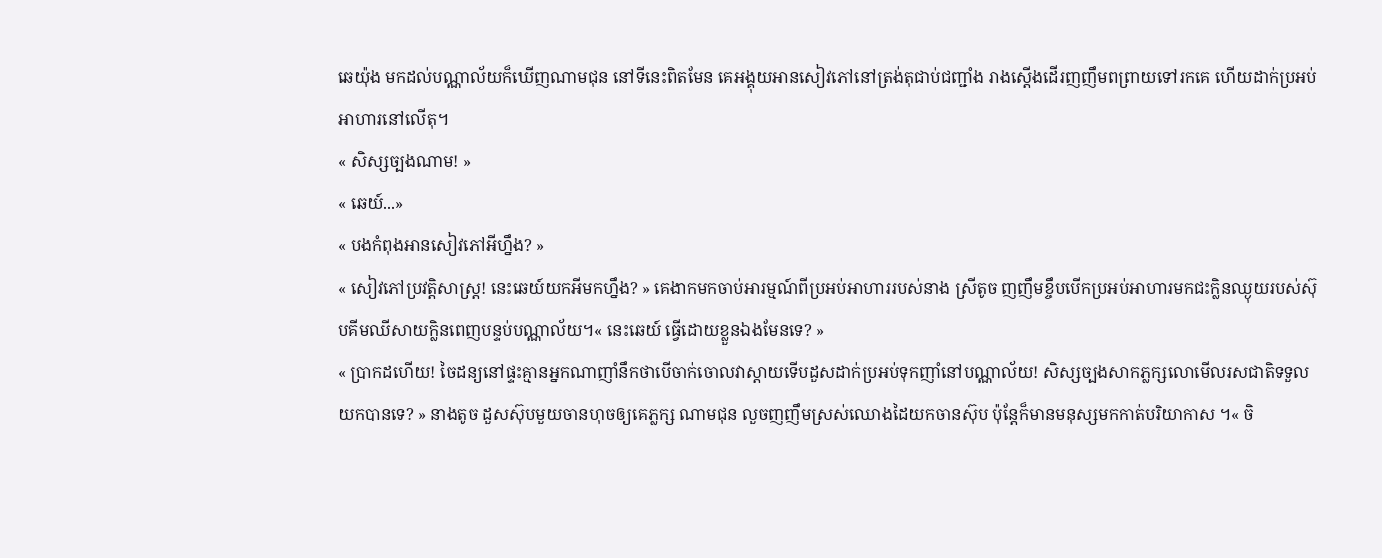ឆេយ៉ុង មកដល់បណ្ណាល័យក៏ឃើញណាមជុន នៅទីនេះពិតមែន គេអង្គុយអានសៀវភៅនៅត្រង់តុជាប់ជញ្ជាំង រាងស្តើងដើរញញឹមពព្រាយទៅរកគេ ហើយដាក់ប្រអប់អាហារនៅលើតុ។
« សិស្សច្បងណាម! »
« ឆេយ៍...»
« បងកំពុងអានសៀវភៅអីហ្នឹង? »
« សៀវភៅប្រវត្តិសាស្ត្រ! នេះឆេយ៍យកអីមកហ្នឹង? » គេងាកមកចាប់អារម្មណ៍ពីប្រអប់អាហាររបស់នាង ស្រីតូច ញញឹមខ្ចឹបបើកប្រអប់អាហារមកជះក្លិនឈ្ងុយរបស់ស៊ុបគីមឈីសាយក្លិនពេញបន្ទប់បណ្ណាល័យ។« នេះឆេយ៍ ធ្វើដោយខ្លួនឯងមែនទេ? »
« ប្រាកដហើយ! ចៃដន្យនៅផ្ទះគ្មានអ្នកណាញាំនឹកថាបើចាក់ចោលវាស្តាយទើបដួសដាក់ប្រអប់ទុកញាំនៅបណ្ណាល័យ! សិស្សច្បងសាកភ្លក្សលោមើលរសជាតិទទួលយកបានទេ? » នាងតូច ដួសស៊ុបមួយចានហុចឲ្យគេភ្លក្ស ណាមជុន លួចញញឹមស្រស់ឈោងដៃយកចានស៊ុប ប៉ុន្តែក៏មានមនុស្សមកកាត់បរិយាកាស ។« ចិ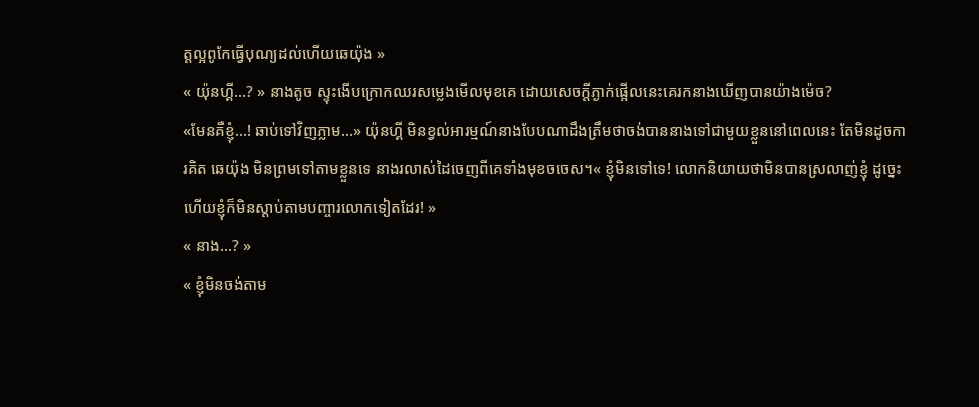ត្តល្អពូកែធ្វើបុណ្យដល់ហើយឆេយ៉ុង »
« យ៉ុនហ្គី...? » នាងតូច ស្ទុះងើបក្រោកឈរសម្លេងមើលមុខគេ ដោយសេចក្តីភ្ងាក់ផ្អើលនេះគេរកនាងឃើញបានយ៉ាងម៉េច?
«មែនគឺខ្ញុំ...! ឆាប់ទៅវិញភ្លាម...» យ៉ុនហ្គី មិនខ្វល់អារម្មណ៍នាងបែបណាដឹងត្រឹមថាចង់បាននាងទៅជាមួយខ្លួននៅពេលនេះ តែមិនដូចការគិត ឆេយ៉ុង មិនព្រមទៅតាមខ្លួនទេ នាងរលាស់ដៃចេញពីគេទាំងមុខចចេស។« ខ្ញុំមិនទៅទេ! លោកនិយាយថាមិនបានស្រលាញ់ខ្ញុំ ដូច្នេះហើយខ្ញុំក៏មិនស្តាប់តាមបញ្ចារលោកទៀតដែរ! »
« នាង...? »
« ខ្ញុំមិនចង់តាម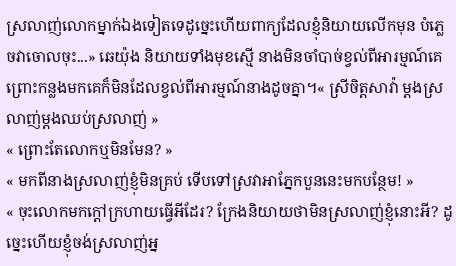ស្រលាញ់លោកម្នាក់ឯងទៀតទេដូច្នេះហើយពាក្យដែលខ្ញុំនិយាយលើកមុន បំភ្លេចវាចោលចុះ...» ឆេយ៉ុង និយាយទាំងមុខស្មើ នាងមិនចាំបាច់ខ្វល់ពីអារម្មណ៍គេ ព្រោះកន្លងមកគេក៏មិនដែលខ្វល់ពីអារម្មណ៍នាងដូចគ្នា។« ស្រីចិត្តសាវ៉ា ម្តងស្រលាញ់ម្តងឈប់ស្រលាញ់ »
« ព្រោះតែលោកឬមិនមែន? »
« មកពីនាងស្រលាញ់ខ្ញុំមិនគ្រប់ ទើបទៅស្រវាអាភ្នែកបួននេះមកបន្ថែម! »
« ចុះលោកមកក្តៅក្រហាយធ្វើអីដែរ? ក្រែងនិយាយថាមិនស្រលាញ់ខ្ញុំនោះអី? ដូច្នេះហើយខ្ញុំចង់ស្រលាញ់អ្ន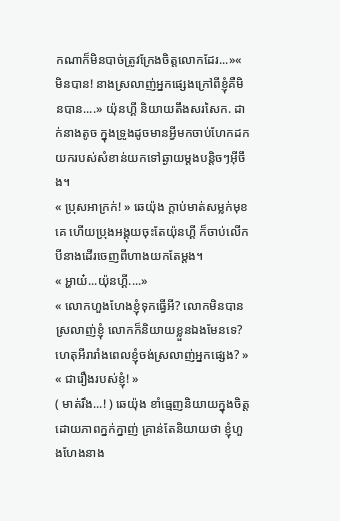កណាក៏មិនបាច់ត្រូវក្រែងចិត្តលោកដែរ...»« មិនបាន! នាងស្រលាញ់អ្នកផ្សេងក្រៅពីខ្ញុំគឺមិនបាន....» យ៉ុនហ្គី និយាយតឹងសរសៃក. ដាក់នាងតូច ក្នុងទ្រូងដូចមានអ្វីមកចាប់ហែកដកយករបស់សំខាន់យកទៅឆ្ងាយម្តងបន្តិចៗអ៊ីចឹង។
« ប្រុសអាក្រក់! » ឆេយ៉ុង ក្តាប់មាត់សម្លក់មុខគេ ហើយប្រុងអង្គុយចុះតែយ៉ុនហ្គី ក៏ចាប់លើកបីនាងដើរចេញពីហាងយកតែម្តង។
« អ្ហាយ៎...យ៉ុនហ្គី....»
« លោកហួងហែងខ្ញុំទុកធ្វើអី? លោកមិនបានស្រលាញ់ខ្ញុំ លោកក៏និយាយខ្លួនឯងមែនទេ? ហេតុអីរារាំងពេលខ្ញុំចង់ស្រលាញ់អ្នកផ្សេង? »
« ជារឿងរបស់ខ្ញុំ! »
( មាត់រឹង...! ) ឆេយ៉ុង ខាំធ្មេញនិយាយក្នុងចិត្តដោយភាពក្នក់ក្នាញ់ គ្រាន់តែនិយាយថា ខ្ញុំហួងហែងនាង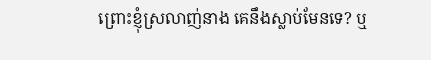ព្រោះខ្ញុំស្រលាញ់នាង គេនឹងស្លាប់មែនទេ? ឬ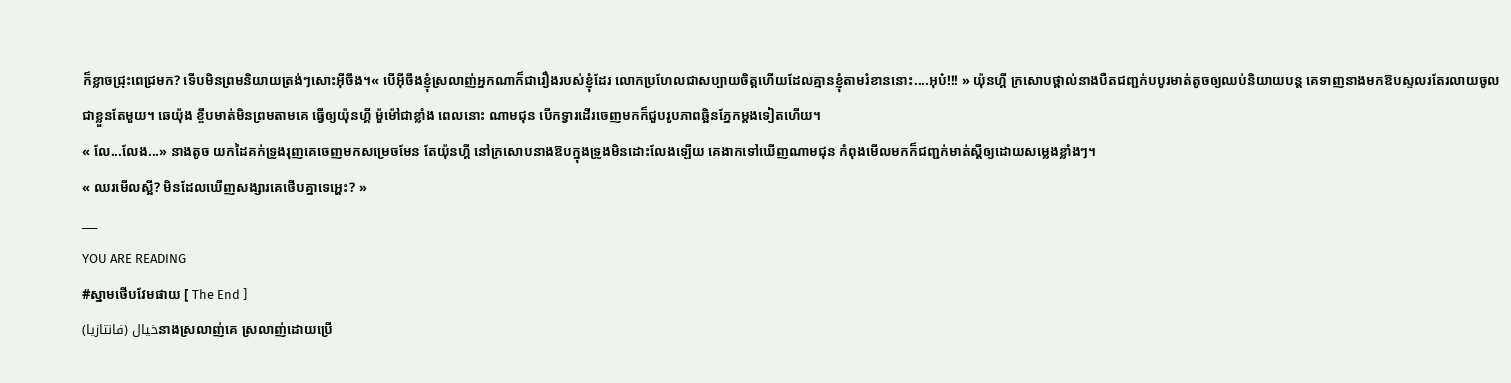ក៏ខ្លាចជ្រុះពេជ្រមក? ទើបមិនព្រមនិយាយត្រង់ៗសោះអ៊ីចឹង។« បើអ៊ីចឹងខ្ញុំស្រលាញ់អ្នកណាក៏ជារឿងរបស់ខ្ញុំដែរ លោកប្រហែលជាសប្បាយចិត្តហើយដែលគ្មានខ្ញុំតាមរំខាននោះ....អុប៎!!! » យ៉ុនហ្គី ក្រសោបថ្ពាល់នាងបឺតជញ្ជក់បបូរមាត់តូចឲ្យឈប់និយាយបន្ត គេទាញនាងមកឱបស្ទលរតែរលាយចូលជាខ្លួនតែមួយ។ ឆេយ៉ុង ខ្ចឹបមាត់មិនព្រមតាមគេ ធ្វើឲ្យយ៉ុនហ្គី ម៉ួម៉ៅជាខ្លាំង ពេលនោះ ណាមជុន បើកទ្វារដើរចេញមកក៏ជួបរូបភាពឆ្អិនភ្នែកម្តងទៀតហើយ។
« លែ...លែង...» នាងតូច យកដៃគក់ទ្រូងរុញគេចេញមកសម្រេចមែន តែយ៉ុនហ្គី នៅក្រសោបនាងឱបក្នុងទ្រូងមិនដោះលែងឡើយ គេងាកទៅឃើញណាមជុន កំពុងមើលមកក៏ជញ្ជក់មាត់ស្តីឲ្យដោយសម្លេងខ្លាំងៗ។
« ឈរមើលស្អី? មិនដែលឃើញសង្សារគេថើបគ្នាទេអ្ហេះ? »
___
YOU ARE READING
#ស្នាមថើបវែមផាយ [ The End ]
خيال (فانتازيا)នាងស្រលាញ់គេ ស្រលាញ់ដោយប្រើ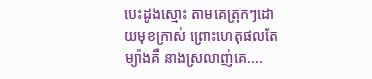បេះដូងស្មោះ តាមគេត្រុកៗដោយមុខក្រាស់ ព្រោះហេតុផលតែម្យ៉ាងគឺ នាងស្រលាញ់គេ....